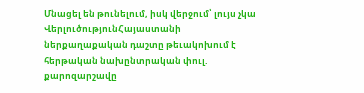Մնացել են թունելում, իսկ վերջում՝ լույս չկա
ՎերլուծությունՀայաստանի ներքաղաքական դաշտը թեւակոխում է հերթական նախընտրական փուլ. քարոզարշավը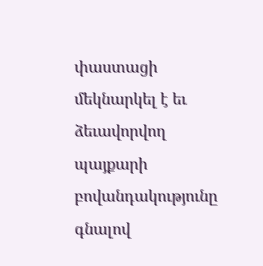փաստացի մեկնարկել է եւ ձեւավորվող պայքարի բովանդակությունը գնալով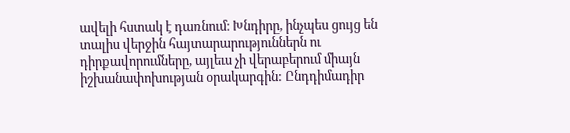ավելի հստակ է դառնում։ Խնդիրը, ինչպես ցույց են տալիս վերջին հայտարարություններն ու դիրքավորումները, այլեւս չի վերաբերում միայն իշխանափոխության օրակարգին: Ընդդիմադիր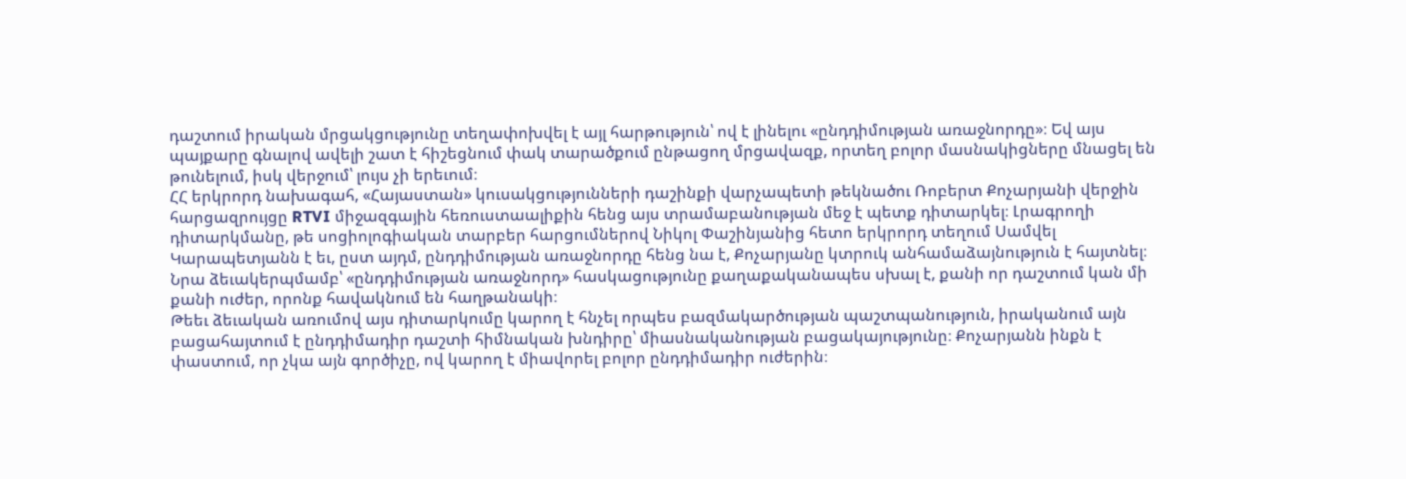դաշտում իրական մրցակցությունը տեղափոխվել է այլ հարթություն՝ ով է լինելու «ընդդիմության առաջնորդը»։ Եվ այս պայքարը գնալով ավելի շատ է հիշեցնում փակ տարածքում ընթացող մրցավազք, որտեղ բոլոր մասնակիցները մնացել են թունելում, իսկ վերջում՝ լույս չի երեւում։
ՀՀ երկրորդ նախագահ, «Հայաստան» կուսակցությունների դաշինքի վարչապետի թեկնածու Ռոբերտ Քոչարյանի վերջին հարցազրույցը RTVI միջազգային հեռուստաալիքին հենց այս տրամաբանության մեջ է պետք դիտարկել։ Լրագրողի դիտարկմանը, թե սոցիոլոգիական տարբեր հարցումներով Նիկոլ Փաշինյանից հետո երկրորդ տեղում Սամվել Կարապետյանն է եւ, ըստ այդմ, ընդդիմության առաջնորդը հենց նա է, Քոչարյանը կտրուկ անհամաձայնություն է հայտնել։ Նրա ձեւակերպմամբ՝ «ընդդիմության առաջնորդ» հասկացությունը քաղաքականապես սխալ է, քանի որ դաշտում կան մի քանի ուժեր, որոնք հավակնում են հաղթանակի։
Թեեւ ձեւական առումով այս դիտարկումը կարող է հնչել որպես բազմակարծության պաշտպանություն, իրականում այն բացահայտում է ընդդիմադիր դաշտի հիմնական խնդիրը՝ միասնականության բացակայությունը։ Քոչարյանն ինքն է փաստում, որ չկա այն գործիչը, ով կարող է միավորել բոլոր ընդդիմադիր ուժերին։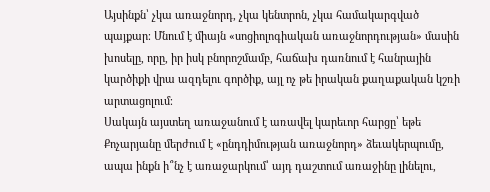Այսինքն՝ չկա առաջնորդ, չկա կենտրոն, չկա համակարգված պայքար։ Մնում է միայն «սոցիոլոգիական առաջնորդության» մասին խոսելը, որը, իր իսկ բնորոշմամբ, հաճախ դառնում է հանրային կարծիքի վրա ազդելու գործիք, այլ ոչ թե իրական քաղաքական կշռի արտացոլում։
Սակայն այստեղ առաջանում է առավել կարեւոր հարցը՝ եթե Քոչարյանը մերժում է «ընդդիմության առաջնորդ» ձեւակերպումը, ապա ինքն ի՞նչ է առաջարկում՝ այդ դաշտում առաջինը լինելու,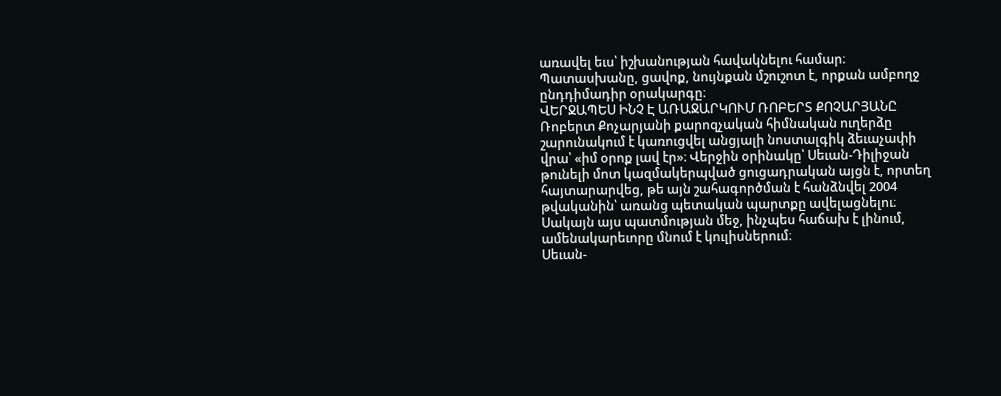առավել եւս՝ իշխանության հավակնելու համար։ Պատասխանը, ցավոք, նույնքան մշուշոտ է, որքան ամբողջ ընդդիմադիր օրակարգը։
ՎԵՐՋԱՊԵՍ ԻՆՉ Է ԱՌԱՋԱՐԿՈՒՄ ՌՈԲԵՐՏ ՔՈՉԱՐՅԱՆԸ
Ռոբերտ Քոչարյանի քարոզչական հիմնական ուղերձը շարունակում է կառուցվել անցյալի նոստալգիկ ձեւաչափի վրա՝ «իմ օրոք լավ էր»։ Վերջին օրինակը՝ Սեւան-Դիլիջան թունելի մոտ կազմակերպված ցուցադրական այցն է, որտեղ հայտարարվեց, թե այն շահագործման է հանձնվել 2004 թվականին՝ առանց պետական պարտքը ավելացնելու։ Սակայն այս պատմության մեջ, ինչպես հաճախ է լինում, ամենակարեւորը մնում է կուլիսներում։
Սեւան-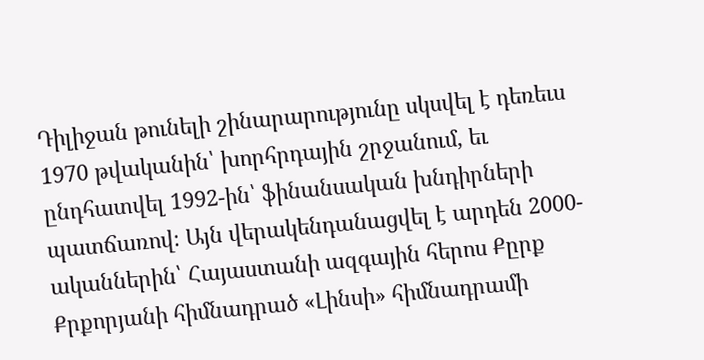Դիլիջան թունելի շինարարությունը սկսվել է դեռեւս 1970 թվականին՝ խորհրդային շրջանում, եւ ընդհատվել 1992-ին՝ ֆինանսական խնդիրների պատճառով։ Այն վերակենդանացվել է արդեն 2000-ականներին՝ Հայաստանի ազգային հերոս Քըրք Քրքորյանի հիմնադրած «Լինսի» հիմնադրամի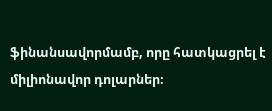ֆինանսավորմամբ, որը հատկացրել է միլիոնավոր դոլարներ։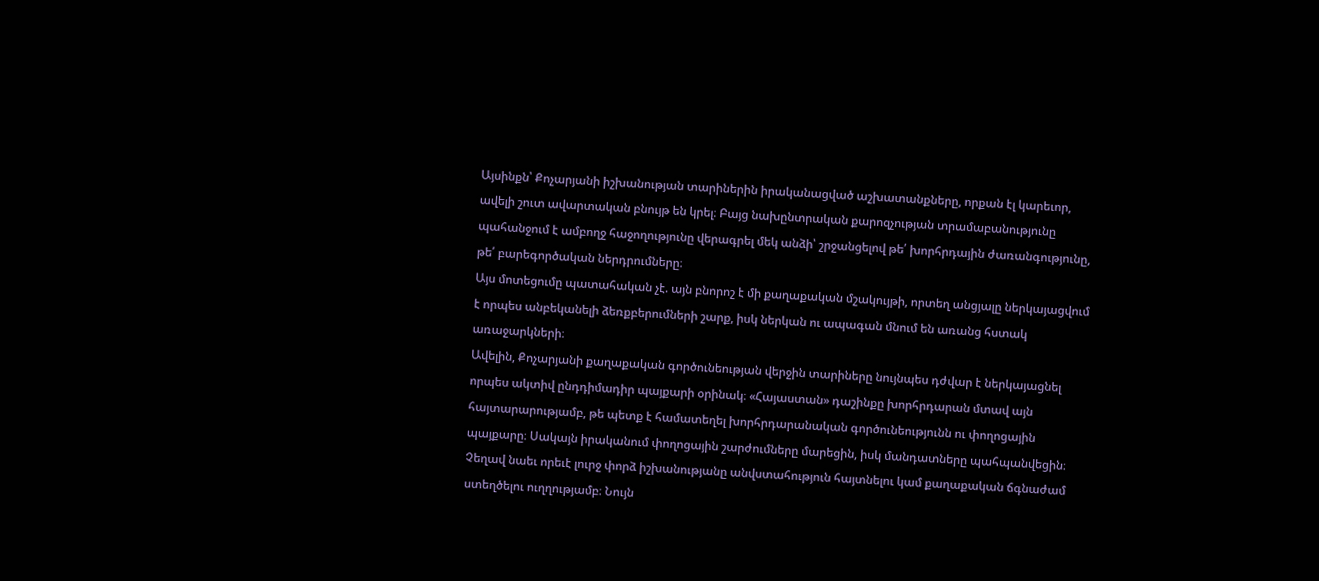Այսինքն՝ Քոչարյանի իշխանության տարիներին իրականացված աշխատանքները, որքան էլ կարեւոր, ավելի շուտ ավարտական բնույթ են կրել։ Բայց նախընտրական քարոզչության տրամաբանությունը պահանջում է ամբողջ հաջողությունը վերագրել մեկ անձի՝ շրջանցելով թե՛ խորհրդային ժառանգությունը, թե՛ բարեգործական ներդրումները։
Այս մոտեցումը պատահական չէ. այն բնորոշ է մի քաղաքական մշակույթի, որտեղ անցյալը ներկայացվում է որպես անբեկանելի ձեռքբերումների շարք, իսկ ներկան ու ապագան մնում են առանց հստակ առաջարկների։
Ավելին, Քոչարյանի քաղաքական գործունեության վերջին տարիները նույնպես դժվար է ներկայացնել որպես ակտիվ ընդդիմադիր պայքարի օրինակ։ «Հայաստան» դաշինքը խորհրդարան մտավ այն հայտարարությամբ, թե պետք է համատեղել խորհրդարանական գործունեությունն ու փողոցային պայքարը։ Սակայն իրականում փողոցային շարժումները մարեցին, իսկ մանդատները պահպանվեցին։ Չեղավ նաեւ որեւէ լուրջ փորձ իշխանությանը անվստահություն հայտնելու կամ քաղաքական ճգնաժամ ստեղծելու ուղղությամբ։ Նույն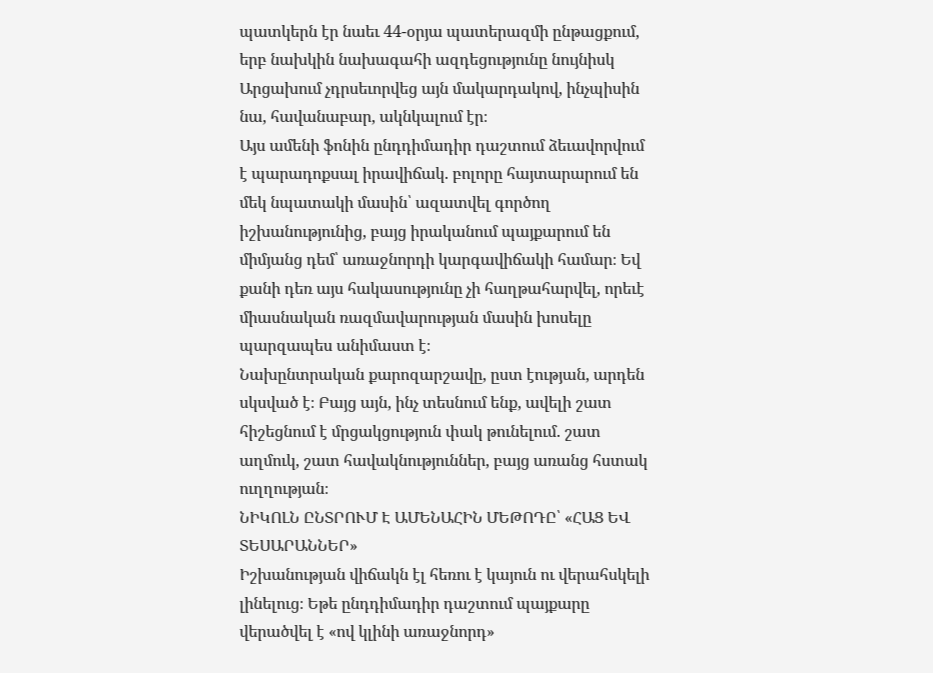պատկերն էր նաեւ 44-օրյա պատերազմի ընթացքում, երբ նախկին նախագահի ազդեցությունը նույնիսկ Արցախում չդրսեւորվեց այն մակարդակով, ինչպիսին նա, հավանաբար, ակնկալում էր։
Այս ամենի ֆոնին ընդդիմադիր դաշտում ձեւավորվում է պարադոքսալ իրավիճակ. բոլորը հայտարարում են մեկ նպատակի մասին՝ ազատվել գործող իշխանությունից, բայց իրականում պայքարում են միմյանց դեմ՝ առաջնորդի կարգավիճակի համար։ Եվ քանի դեռ այս հակասությունը չի հաղթահարվել, որեւէ միասնական ռազմավարության մասին խոսելը պարզապես անիմաստ է։
Նախընտրական քարոզարշավը, ըստ էության, արդեն սկսված է։ Բայց այն, ինչ տեսնում ենք, ավելի շատ հիշեցնում է մրցակցություն փակ թունելում. շատ աղմուկ, շատ հավակնություններ, բայց առանց հստակ ուղղության։
ՆԻԿՈԼՆ ԸՆՏՐՈՒՄ Է ԱՄԵՆԱՀԻՆ ՄԵԹՈԴԸ՝ «ՀԱՑ ԵՎ ՏԵՍԱՐԱՆՆԵՐ»
Իշխանության վիճակն էլ հեռու է կայուն ու վերահսկելի լինելուց։ Եթե ընդդիմադիր դաշտում պայքարը վերածվել է «ով կլինի առաջնորդ»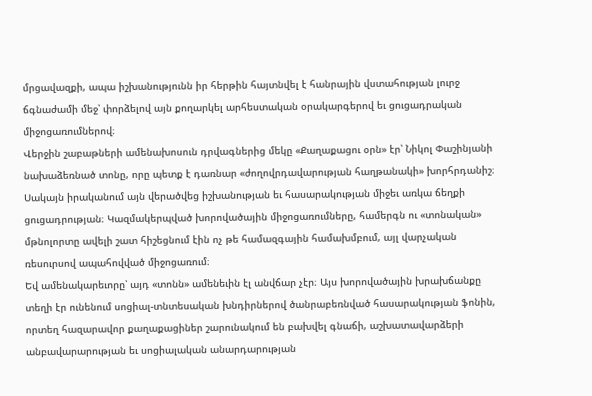մրցավազքի, ապա իշխանությունն իր հերթին հայտնվել է հանրային վստահության լուրջ ճգնաժամի մեջ՝ փորձելով այն քողարկել արհեստական օրակարգերով եւ ցուցադրական միջոցառումներով։
Վերջին շաբաթների ամենախոսուն դրվագներից մեկը «Քաղաքացու օրն» էր՝ Նիկոլ Փաշինյանի նախաձեռնած տոնը, որը պետք է դառնար «ժողովրդավարության հաղթանակի» խորհրդանիշ։ Սակայն իրականում այն վերածվեց իշխանության եւ հասարակության միջեւ առկա ճեղքի ցուցադրության։ Կազմակերպված խորովածային միջոցառումները, համերգն ու «տոնական» մթնոլորտը ավելի շատ հիշեցնում էին ոչ թե համազգային համախմբում, այլ վարչական ռեսուրսով ապահովված միջոցառում։
Եվ ամենակարեւորը՝ այդ «տոնն» ամենեւին էլ անվճար չէր։ Այս խորովածային խրախճանքը տեղի էր ունենում սոցիալ-տնտեսական խնդիրներով ծանրաբեռնված հասարակության ֆոնին, որտեղ հազարավոր քաղաքացիներ շարունակում են բախվել գնաճի, աշխատավարձերի անբավարարության եւ սոցիալական անարդարության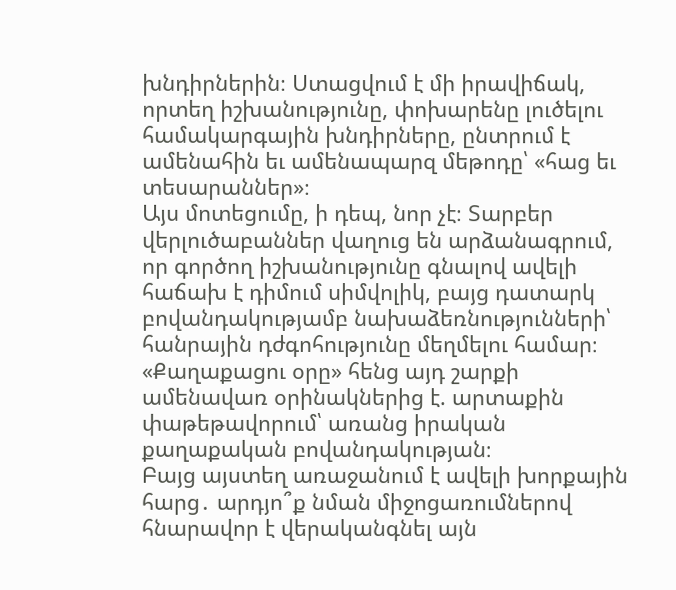խնդիրներին։ Ստացվում է մի իրավիճակ, որտեղ իշխանությունը, փոխարենը լուծելու համակարգային խնդիրները, ընտրում է ամենահին եւ ամենապարզ մեթոդը՝ «հաց եւ տեսարաններ»։
Այս մոտեցումը, ի դեպ, նոր չէ։ Տարբեր վերլուծաբաններ վաղուց են արձանագրում, որ գործող իշխանությունը գնալով ավելի հաճախ է դիմում սիմվոլիկ, բայց դատարկ բովանդակությամբ նախաձեռնությունների՝ հանրային դժգոհությունը մեղմելու համար։ «Քաղաքացու օրը» հենց այդ շարքի ամենավառ օրինակներից է. արտաքին փաթեթավորում՝ առանց իրական քաղաքական բովանդակության։
Բայց այստեղ առաջանում է ավելի խորքային հարց․ արդյո՞ք նման միջոցառումներով հնարավոր է վերականգնել այն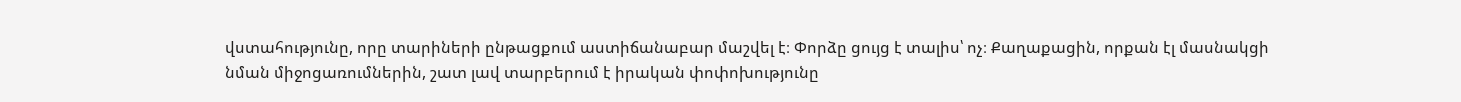վստահությունը, որը տարիների ընթացքում աստիճանաբար մաշվել է։ Փորձը ցույց է տալիս՝ ոչ։ Քաղաքացին, որքան էլ մասնակցի նման միջոցառումներին, շատ լավ տարբերում է իրական փոփոխությունը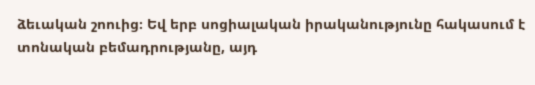ձեւական շոուից։ Եվ երբ սոցիալական իրականությունը հակասում է տոնական բեմադրությանը, այդ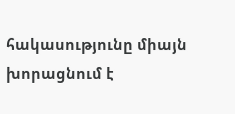հակասությունը միայն խորացնում է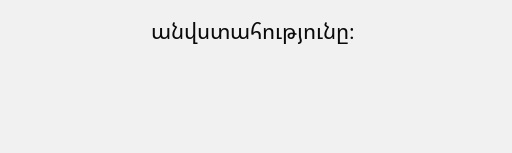անվստահությունը։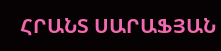ՀՐԱՆՏ ՍԱՐԱՖՅԱՆ